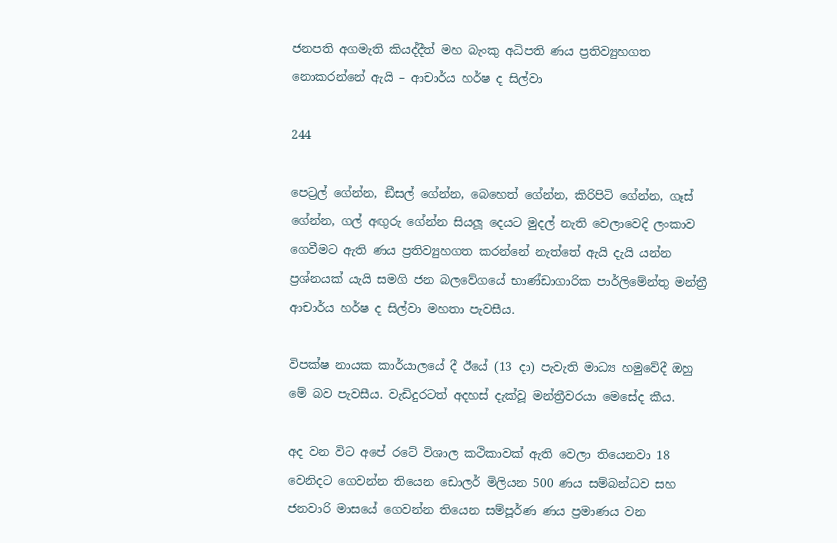ජනපති අගමැති කියද්දීත් මහ බැංකු අධිපති ණය ප්‍රතිව්‍යුහගත නොකරන්නේ ඇයි – ආචාර්ය හර්ෂ ද සිල්වා

244

පෙට්‍රල් ගේන්න, ඞීසල් ගේන්න, බෙහෙත් ගේන්න, කිරිපිටි ගේන්න, ගෑස් ගේන්න, ගල් අඟුරු ගේන්න සියලූ දෙයට මුදල් නැති වෙලාවෙදි ලංකාව ගෙවීමට ඇති ණය ප්‍රතිව්‍යුහගත කරන්නේ නැත්තේ ඇයි දැයි යන්න ප්‍රශ්නයක් යැයි සමගි ජන බලවේගයේ භාණ්ඩාගාරික පාර්ලිමේන්තු මන්ත්‍රී ආචාර්ය හර්ෂ ද සිල්වා මහතා පැවසීය.

විපක්ෂ නායක කාර්යාලයේ දී ඊයේ (13 දා) පැවැති මාධ්‍ය හමුවේදී ඔහු මේ බව පැවසීය. වැඩිදුරටත් අදහස් දැක්වූ මන්ත්‍රීවරයා මෙසේද කීය.

අද වන විට අපේ රටේ විශාල කථිකාවක් ඇති වෙලා තියෙනවා 18 වෙනිදට ගෙවන්න තියෙන ඩොලර් මිලියන 500 ණය සම්බන්ධව සහ ජනවාරි මාසයේ ගෙවන්න තියෙන සම්පූර්ණ ණය ප්‍රමාණය වන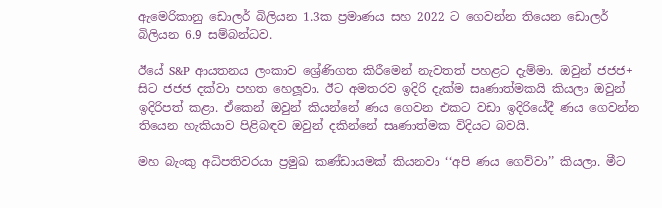ඇමෙරිකානු ඩොලර් බිලියන 1.3ක ප්‍රමාණය සහ 2022 ට ගෙවන්න තියෙන ඩොලර් බිලියන 6.9 සම්බන්ධව.

ඊයේ S&P ආයතනය ලංකාව ශ්‍රේණිගත කිරීමෙන් නැවතත් පහළට දැම්මා. ඔවුන් ජජජ+ සිට ජජජ දක්වා පහත හෙලූවා. ඊට අමතරව ඉදිරි දැක්ම සෘණාත්මකයි කියලා ඔවුන් ඉදිරිපත් කළා. ඒකෙන් ඔවුන් කියන්නේ ණය ගෙවන එකට වඩා ඉදිරියේදී ණය ගෙවන්න තියෙන හැකියාව පිළිබඳව ඔවුන් දකින්නේ සෘණාත්මක විදියට බවයි.

මහ බැංකු අධිපතිවරයා ප්‍රමුඛ කණ්ඩායමක් කියනවා ‘‘අපි ණය ගෙව්වා’’ කියලා. මීට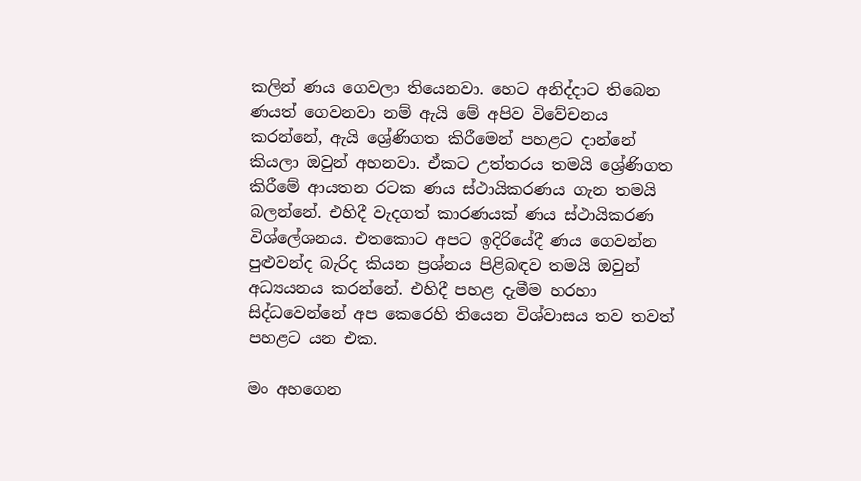කලින් ණය ගෙවලා තියෙනවා. හෙට අනිද්දාට තිබෙන ණයත් ගෙවනවා නම් ඇයි මේ අපිව විවේචනය කරන්නේ, ඇයි ශ්‍රේණිගත කිරීමෙන් පහළට දාන්නේ කියලා ඔවුන් අහනවා. ඒකට උත්තරය තමයි ශ්‍රේණිගත කිරීමේ ආයතන රටක ණය ස්ථායිකරණය ගැන තමයි බලන්නේ. එහිදී වැදගත් කාරණයක් ණය ස්ථායිකරණ විශ්ලේශනය. එතකොට අපට ඉදිරියේදී ණය ගෙවන්න පුළුවන්ද බැරිද කියන ප්‍රශ්නය පිළිබඳව තමයි ඔවුන් අධ්‍යයනය කරන්නේ. එහිදී පහළ දැමීම හරහා සිද්ධවෙන්නේ අප කෙරෙහි තියෙන විශ්වාසය තව තවත් පහළට යන එක.

මං අහගෙන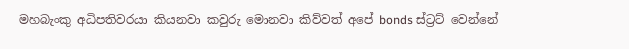මහබැංකු අධිපතිවරයා කියනවා කවුරු මොනවා කිව්වත් අපේ bonds ස්ට්‍රට් වෙන්නේ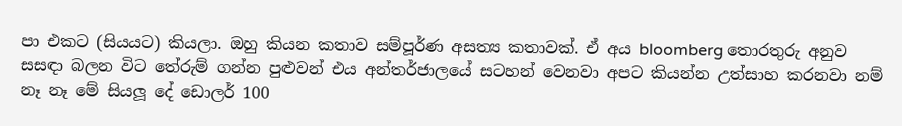පා එකට (සියයට) කියලා. ඔහු කියන කතාව සම්පූර්ණ අසත්‍ය කතාවක්. ඒ අය bloomberg තොරතුරු අනුව සසඳා බලන විට තේරුම් ගන්න පුළුවන් එය අන්තර්ජාලයේ සටහන් වෙනවා අපට කියන්න උත්සාහ කරනවා නම් නෑ නෑ මේ සියලූ දේ ඩොලර් 100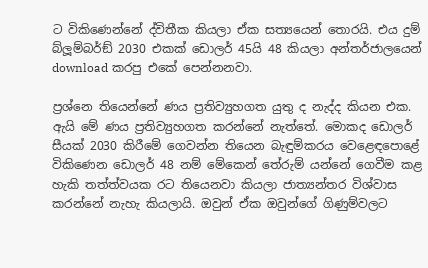ට විකිණෙන්නේ ද්විතීක කියලා ඒක සත්‍යයෙන් තොරයි. එය දුම් බ්ලූම්බර්ඞ් 2030 එකක් ඩොලර් 45යි 48 කියලා අන්තර්ජාලයෙන් download කරපු එකේ පෙන්නනවා.

ප්‍රශ්නෙ තියෙන්නේ ණය ප්‍රතිව්‍යුහගත යුතු ද නැද්ද කියන එක. ඇයි මේ ණය ප්‍රතිව්‍යුහගත කරන්නේ නැත්තේ. මොකද ඩොලර් සීයක් 2030 කිරීමේ ගෙවන්න තියෙන බැඳුම්කරය වෙළෙඳපොළේ විකිණෙන ඩොලර් 48 නම් මේකෙන් තේරුම් යන්නේ ගෙවීම කළ හැකි තත්ත්වයක රට තියෙනවා කියලා ජාත්‍යන්තර විශ්වාස කරන්නේ නැහැ කියලායි. ඔවුන් ඒක ඔවුන්ගේ ගිණුම්වලට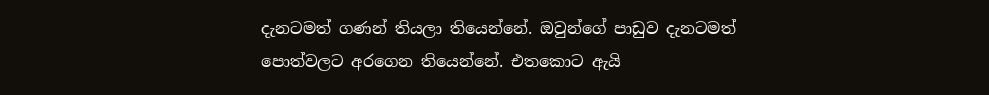දැනටමත් ගණන් තියලා තියෙන්නේ. ඔවුන්ගේ පාඩුව දැනටමත් පොත්වලට අරගෙන තියෙන්නේ. එතකොට ඇයි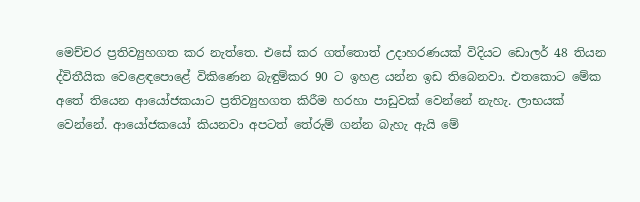මෙච්චර ප්‍රතිව්‍යුහගත කර නැත්තෙ. එසේ කර ගත්තොත් උදාහරණයක් විදියට ඩොලර් 48 තියන ද්විතීයික වෙළෙඳපොළේ විකිණෙන බැඳුම්කර 90 ට ඉහළ යන්න ඉඩ තිබෙනවා. එතකොට මේක අතේ තියෙන ආයෝජකයාට ප්‍රතිව්‍යුහගත කිරීම හරහා පාඩුවක් වෙන්නේ නැහැ. ලාභයක් වෙන්නේ. ආයෝජකයෝ කියනවා අපටත් තේරුම් ගන්න බැහැ ඇයි මේ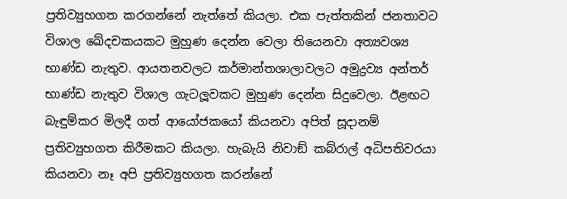ප්‍රතිව්‍යුහගත කරගන්නේ නැත්තේ කියලා. එක පැත්තකින් ජනතාවට විශාල ඛේදචකයකට මුහුණ දෙන්න වෙලා තියෙනවා අත්‍යවශ්‍ය භාණ්ඩ නැතුව. ආයතනවලට කර්මාන්තශාලාවලට අමුද්‍රව්‍ය අන්තර් භාණ්ඩ නැතුව විශාල ගැටලූවකට මුහුණ දෙන්න සිදුවෙලා. ඊළඟට බැඳුම්කර මිලදී ගත් ආයෝජකයෝ කියනවා අපිත් සූදානම් ප්‍රතිව්‍යුහගත කිරීමකට කියලා. හැබැයි නිවාඞ් කබ්රාල් අධිපතිවරයා කියනවා නෑ අපි ප්‍රතිව්‍යුහගත කරන්නේ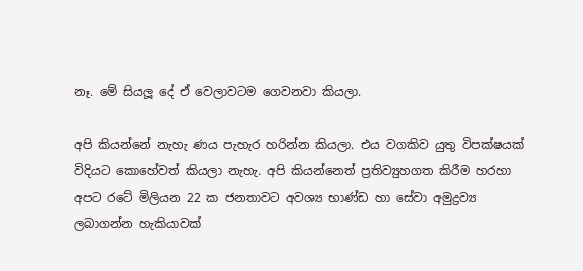නෑ. මේ සියලූ දේ ඒ වෙලාවටම ගෙවනවා කියලා.

අපි කියන්නේ නැහැ ණය පැහැර හරින්න කියලා. එය වගකිව යුතු විපක්ෂයක් විදියට කොහේවත් කියලා නැහැ. අපි කියන්නෙත් ප්‍රතිව්‍යුහගත කිරීම හරහා අපට රටේ මිලියන 22 ක ජනතාවට අවශ්‍ය භාණ්ඩ හා සේවා අමුද්‍රව්‍ය ලබාගන්න හැකියාවක්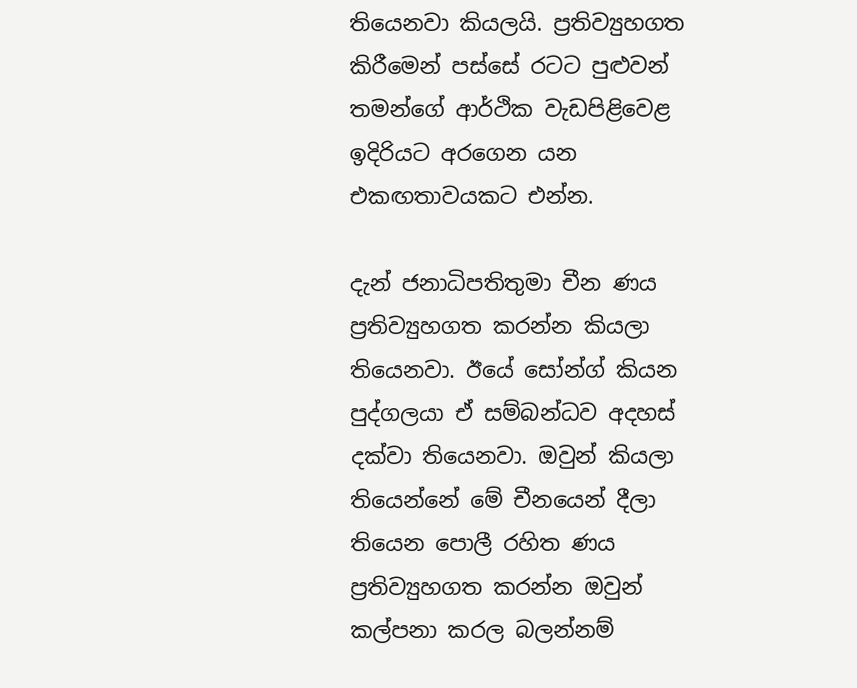තියෙනවා කියලයි. ප්‍රතිව්‍යුහගත කිරීමෙන් පස්සේ රටට පුළුවන් තමන්ගේ ආර්ථික වැඩපිළිවෙළ ඉදිරියට අරගෙන යන එකඟතාවයකට එන්න.

දැන් ජනාධිපතිතුමා චීන ණය ප්‍රතිව්‍යුහගත කරන්න කියලා තියෙනවා. ඊයේ සෝන්ග් කියන පුද්ගලයා ඒ සම්බන්ධව අදහස් දක්වා තියෙනවා. ඔවුන් කියලා තියෙන්නේ මේ චීනයෙන් දීලා තියෙන පොලී රහිත ණය ප්‍රතිව්‍යුහගත කරන්න ඔවුන් කල්පනා කරල බලන්නම්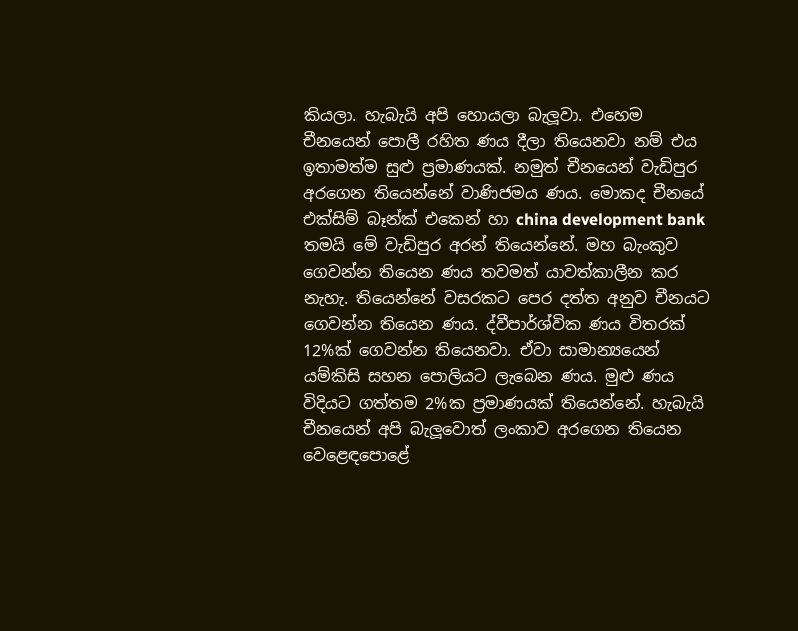කියලා. හැබැයි අපි හොයලා බැලූවා. එහෙම චීනයෙන් පොලී රහිත ණය දීලා තියෙනවා නම් එය ඉතාමත්ම සුළු ප්‍රමාණයක්. නමුත් චීනයෙන් වැඩිපුර අරගෙන තියෙන්නේ වාණිජමය ණය. මොකද චීනයේ එක්සිම් බෑන්ක් එකෙන් හා china development bank තමයි මේ වැඩිපුර අරන් තියෙන්නේ. මහ බැංකුව ගෙවන්න තියෙන ණය තවමත් යාවත්කාලීන කර නැහැ. තියෙන්නේ වසරකට පෙර දත්ත අනුව චීනයට ගෙවන්න තියෙන ණය. ද්වීපාර්ශ්වික ණය විතරක් 12%ක් ගෙවන්න තියෙනවා. ඒවා සාමාන්‍යයෙන් යම්කිසි සහන පොලියට ලැබෙන ණය. මුළු ණය විදියට ගත්තම 2%ක ප්‍රමාණයක් තියෙන්නේ. හැබැයි චීනයෙන් අපි බැලූවොත් ලංකාව අරගෙන තියෙන වෙළෙඳපොළේ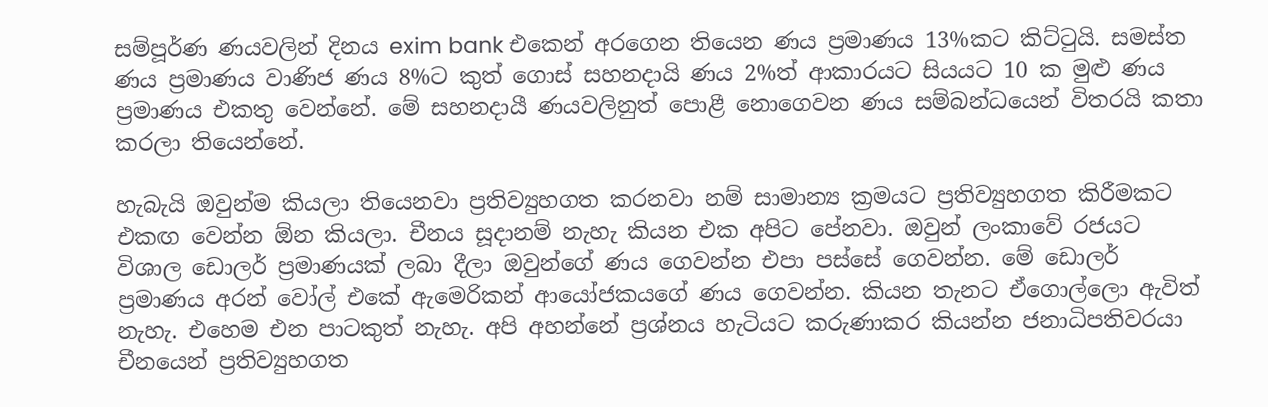සම්පූර්ණ ණයවලින් දිනය exim bank එකෙන් අරගෙන තියෙන ණය ප්‍රමාණය 13%කට කිට්ටුයි. සමස්ත ණය ප්‍රමාණය වාණිජ ණය 8%ට කුත් ගොස් සහනදායි ණය 2%ත් ආකාරයට සියයට 10 ක මුළු ණය ප්‍රමාණය එකතු වෙන්නේ. මේ සහනදායී ණයවලිනුත් පොළී නොගෙවන ණය සම්බන්ධයෙන් විතරයි කතා කරලා තියෙන්නේ.

හැබැයි ඔවුන්ම කියලා තියෙනවා ප්‍රතිව්‍යුහගත කරනවා නම් සාමාන්‍ය ක්‍රමයට ප්‍රතිව්‍යුහගත කිරීමකට එකඟ වෙන්න ඕන කියලා. චීනය සූදානම් නැහැ කියන එක අපිට පේනවා. ඔවුන් ලංකාවේ රජයට විශාල ඩොලර් ප්‍රමාණයක් ලබා දීලා ඔවුන්ගේ ණය ගෙවන්න එපා පස්සේ ගෙවන්න. මේ ඩොලර් ප්‍රමාණය අරන් වෝල් එකේ ඇමෙරිකන් ආයෝජකයගේ ණය ගෙවන්න. කියන තැනට ඒගොල්ලො ඇවිත් නැහැ. එහෙම එන පාටකුත් නැහැ. අපි අහන්නේ ප්‍රශ්නය හැටියට කරුණාකර කියන්න ජනාධිපතිවරයා චීනයෙන් ප්‍රතිව්‍යුහගත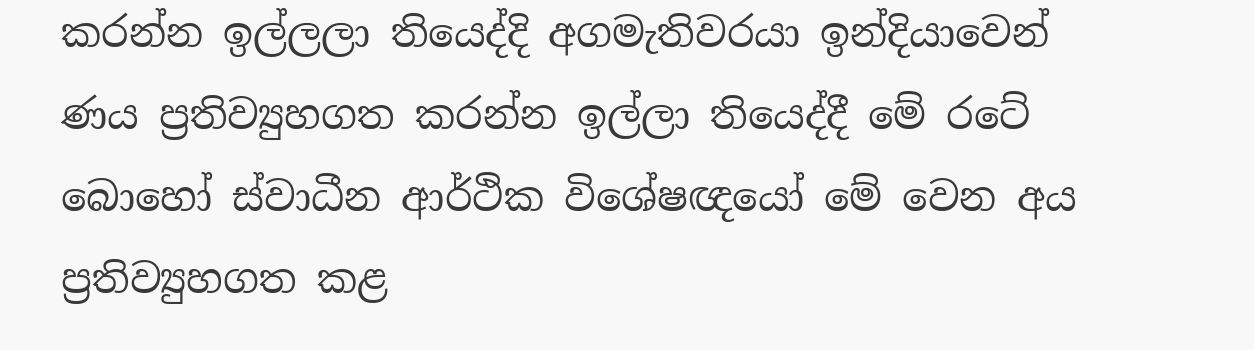කරන්න ඉල්ලලා තියෙද්දි අගමැතිවරයා ඉන්දියාවෙන් ණය ප්‍රතිව්‍යුහගත කරන්න ඉල්ලා තියෙද්දී මේ රටේ බොහෝ ස්වාධීන ආර්ථික විශේෂඥයෝ මේ වෙන අය ප්‍රතිව්‍යුහගත කළ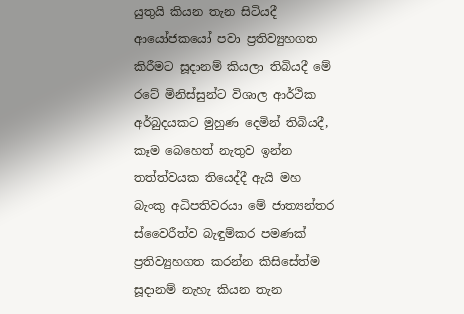යුතුයි කියන තැන සිටියදී ආයෝජකයෝ පවා ප්‍රතිව්‍යුහගත කිරීමට සූදානම් කියලා තිබියදී මේ රටේ මිනිස්සුන්ට විශාල ආර්ථික අර්බුදයකට මුහුණ දෙමින් තිබියදී, කෑම බෙහෙත් නැතුව ඉන්න තත්ත්වයක තියෙද්දී ඇයි මහ බැංකු අධිපතිවරයා මේ ජාත්‍යන්තර ස්වෛරීත්ව බැඳුම්කර පමණක් ප්‍රතිව්‍යුහගත කරන්න කිසිසේත්ම සූදානම් නැහැ කියන තැන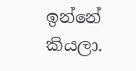ඉන්නේ කියලා.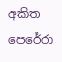අකිත පෙරේරා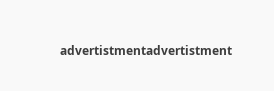advertistmentadvertistment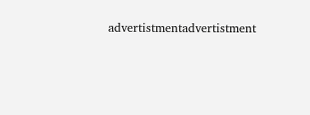advertistmentadvertistment